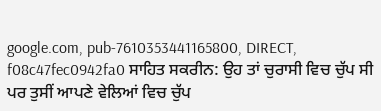google.com, pub-7610353441165800, DIRECT, f08c47fec0942fa0 ਸਾਹਿਤ ਸਕਰੀਨ: ਉਹ ਤਾਂ ਚੁਰਾਸੀ ਵਿਚ ਚੁੱਪ ਸੀ ਪਰ ਤੁਸੀਂ ਆਪਣੇ ਵੇਲਿਆਂ ਵਿਚ ਚੁੱਪ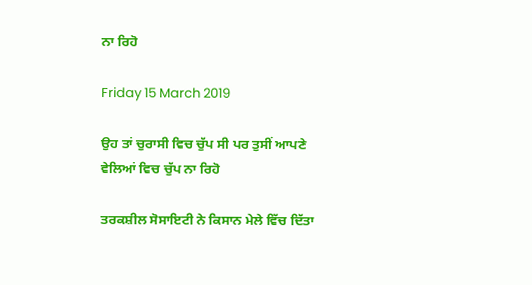ਨਾ ਰਿਹੋ

Friday 15 March 2019

ਉਹ ਤਾਂ ਚੁਰਾਸੀ ਵਿਚ ਚੁੱਪ ਸੀ ਪਰ ਤੁਸੀਂ ਆਪਣੇ ਵੇਲਿਆਂ ਵਿਚ ਚੁੱਪ ਨਾ ਰਿਹੋ

ਤਰਕਸ਼ੀਲ ਸੋਸਾਇਟੀ ਨੇ ਕਿਸਾਨ ਮੇਲੇ ਵਿੱਚ ਦਿੱਤਾ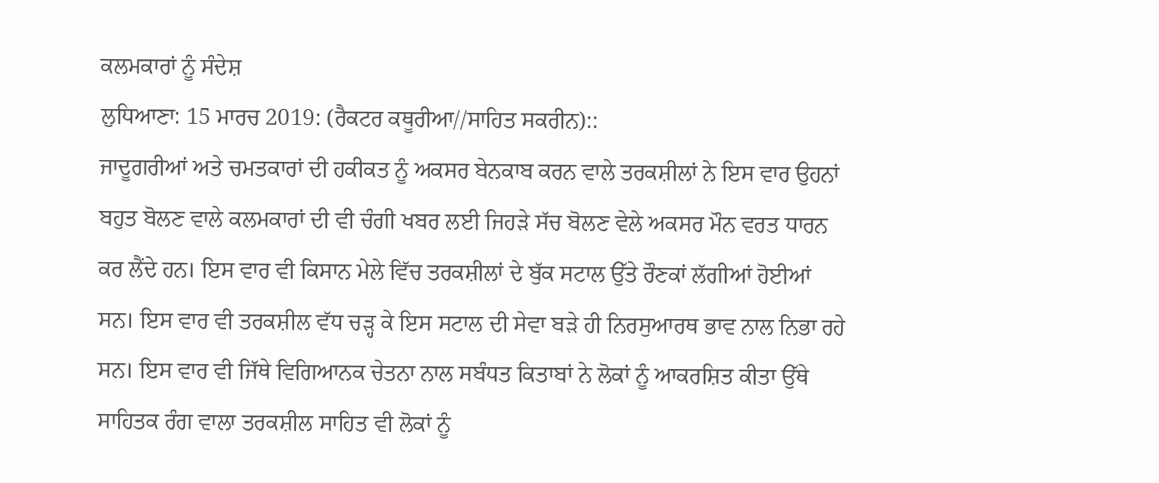ਕਲਮਕਾਰਾਂ ਨੂੰ ਸੰਦੇਸ਼
ਲੁਧਿਆਣਾ: 15 ਮਾਰਚ 2019: (ਰੈਕਟਰ ਕਥੂਰੀਆ//ਸਾਹਿਤ ਸਕਰੀਨ)::
ਜਾਦੂਗਰੀਆਂ ਅਤੇ ਚਮਤਕਾਰਾਂ ਦੀ ਹਕੀਕਤ ਨੂੰ ਅਕਸਰ ਬੇਨਕਾਬ ਕਰਨ ਵਾਲੇ ਤਰਕਸ਼ੀਲਾਂ ਨੇ ਇਸ ਵਾਰ ਉਹਨਾਂ ਬਹੁਤ ਬੋਲਣ ਵਾਲੇ ਕਲਮਕਾਰਾਂ ਦੀ ਵੀ ਚੰਗੀ ਖਬਰ ਲਈ ਜਿਹੜੇ ਸੱਚ ਬੋਲਣ ਵੇਲੇ ਅਕਸਰ ਮੌਨ ਵਰਤ ਧਾਰਨ ਕਰ ਲੈਂਦੇ ਹਨ। ਇਸ ਵਾਰ ਵੀ ਕਿਸਾਨ ਮੇਲੇ ਵਿੱਚ ਤਰਕਸ਼ੀਲਾਂ ਦੇ ਬੁੱਕ ਸਟਾਲ ਉੱਤੇ ਰੌਣਕਾਂ ਲੱਗੀਆਂ ਹੋਈਆਂ ਸਨ। ਇਸ ਵਾਰ ਵੀ ਤਰਕਸ਼ੀਲ ਵੱਧ ਚੜ੍ਹ ਕੇ ਇਸ ਸਟਾਲ ਦੀ ਸੇਵਾ ਬੜੇ ਹੀ ਨਿਰਸੁਆਰਥ ਭਾਵ ਨਾਲ ਨਿਭਾ ਰਹੇ ਸਨ। ਇਸ ਵਾਰ ਵੀ ਜਿੱਥੇ ਵਿਗਿਆਨਕ ਚੇਤਨਾ ਨਾਲ ਸਬੰਧਤ ਕਿਤਾਬਾਂ ਨੇ ਲੋਕਾਂ ਨੂੰ ਆਕਰਸ਼ਿਤ ਕੀਤਾ ਉੱਥੇ ਸਾਹਿਤਕ ਰੰਗ ਵਾਲਾ ਤਰਕਸ਼ੀਲ ਸਾਹਿਤ ਵੀ ਲੋਕਾਂ ਨੂੰ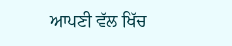ਆਪਣੀ ਵੱਲ ਖਿੱਚ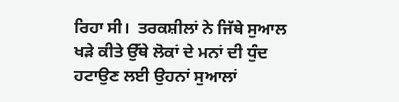ਰਿਹਾ ਸੀ।  ਤਰਕਸ਼ੀਲਾਂ ਨੇ ਜਿੱਥੇ ਸੁਆਲ ਖੜੇ ਕੀਤੇ ਉੱਥੇ ਲੋਕਾਂ ਦੇ ਮਨਾਂ ਦੀ ਧੁੰਦ ਹਟਾਉਣ ਲਈ ਉਹਨਾਂ ਸੁਆਲਾਂ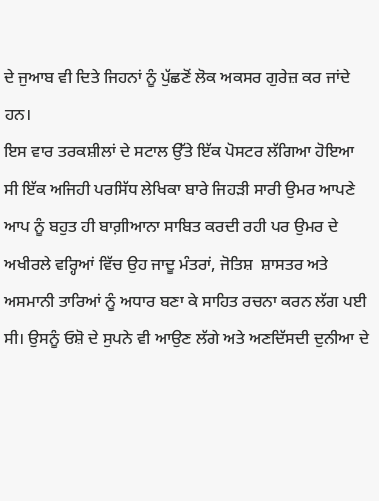ਦੇ ਜੁਆਬ ਵੀ ਦਿਤੇ ਜਿਹਨਾਂ ਨੂੰ ਪੁੱਛਣੋਂ ਲੋਕ ਅਕਸਰ ਗੁਰੇਜ਼ ਕਰ ਜਾਂਦੇ ਹਨ।
ਇਸ ਵਾਰ ਤਰਕਸ਼ੀਲਾਂ ਦੇ ਸਟਾਲ ਉੱਤੇ ਇੱਕ ਪੋਸਟਰ ਲੱਗਿਆ ਹੋਇਆ ਸੀ ਇੱਕ ਅਜਿਹੀ ਪਰਸਿੱਧ ਲੇਖਿਕਾ ਬਾਰੇ ਜਿਹੜੀ ਸਾਰੀ ਉਮਰ ਆਪਣੇ ਆਪ ਨੂੰ ਬਹੁਤ ਹੀ ਬਾਗ਼ੀਆਨਾ ਸਾਬਿਤ ਕਰਦੀ ਰਹੀ ਪਰ ਉਮਰ ਦੇ ਅਖੀਰਲੇ ਵਰ੍ਹਿਆਂ ਵਿੱਚ ਉਹ ਜਾਦੂ ਮੰਤਰਾਂ, ਜੋਤਿਸ਼  ਸ਼ਾਸਤਰ ਅਤੇ ਅਸਮਾਨੀ ਤਾਰਿਆਂ ਨੂੰ ਅਧਾਰ ਬਣਾ ਕੇ ਸਾਹਿਤ ਰਚਨਾ ਕਰਨ ਲੱਗ ਪਈ ਸੀ। ਉਸਨੂੰ ਓਸ਼ੋ ਦੇ ਸੁਪਨੇ ਵੀ ਆਉਣ ਲੱਗੇ ਅਤੇ ਅਣਦਿੱਸਦੀ ਦੁਨੀਆ ਦੇ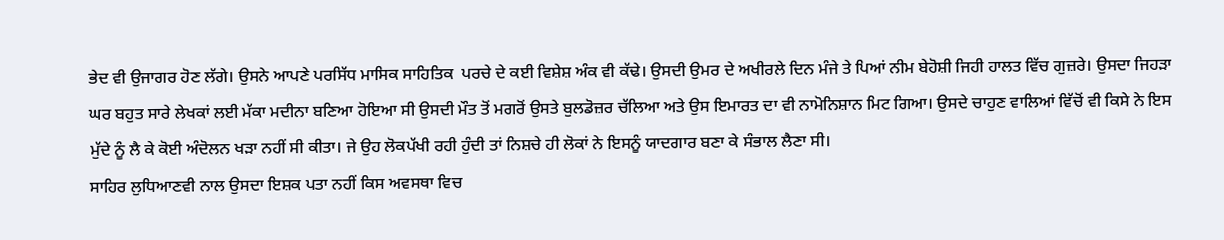ਭੇਦ ਵੀ ਉਜਾਗਰ ਹੋਣ ਲੱਗੇ। ਉਸਨੇ ਆਪਣੇ ਪਰਸਿੱਧ ਮਾਸਿਕ ਸਾਹਿਤਿਕ  ਪਰਚੇ ਦੇ ਕਈ ਵਿਸ਼ੇਸ਼ ਅੰਕ ਵੀ ਕੱਢੇ। ਉਸਦੀ ਉਮਰ ਦੇ ਅਖੀਰਲੇ ਦਿਨ ਮੰਜੇ ਤੇ ਪਿਆਂ ਨੀਮ ਬੇਹੋਸ਼ੀ ਜਿਹੀ ਹਾਲਤ ਵਿੱਚ ਗੁਜ਼ਰੇ। ਉਸਦਾ ਜਿਹੜਾ ਘਰ ਬਹੁਤ ਸਾਰੇ ਲੇਖਕਾਂ ਲਈ ਮੱਕਾ ਮਦੀਨਾ ਬਣਿਆ ਹੋਇਆ ਸੀ ਉਸਦੀ ਮੌਤ ਤੋਂ ਮਗਰੋਂ ਉਸਤੇ ਬੁਲਡੋਜ਼ਰ ਚੱਲਿਆ ਅਤੇ ਉਸ ਇਮਾਰਤ ਦਾ ਵੀ ਨਾਮੋਨਿਸ਼ਾਨ ਮਿਟ ਗਿਆ। ਉਸਦੇ ਚਾਹੁਣ ਵਾਲਿਆਂ ਵਿੱਚੋਂ ਵੀ ਕਿਸੇ ਨੇ ਇਸ ਮੁੱਦੇ ਨੂੰ ਲੈ ਕੇ ਕੋਈ ਅੰਦੋਲਨ ਖੜਾ ਨਹੀਂ ਸੀ ਕੀਤਾ। ਜੇ ਉਹ ਲੋਕਪੱਖੀ ਰਹੀ ਹੁੰਦੀ ਤਾਂ ਨਿਸ਼ਚੇ ਹੀ ਲੋਕਾਂ ਨੇ ਇਸਨੂੰ ਯਾਦਗਾਰ ਬਣਾ ਕੇ ਸੰਭਾਲ ਲੈਣਾ ਸੀ।
ਸਾਹਿਰ ਲੁਧਿਆਣਵੀ ਨਾਲ ਉਸਦਾ ਇਸ਼ਕ ਪਤਾ ਨਹੀਂ ਕਿਸ ਅਵਸਥਾ ਵਿਚ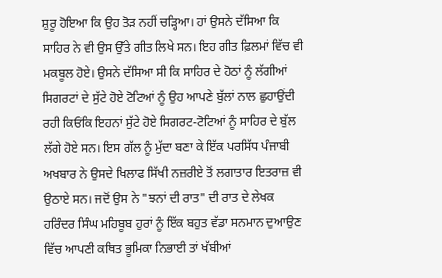ਸ਼ੁਰੂ ਹੋਇਆ ਕਿ ਉਹ ਤੋੜ ਨਹੀਂ ਚੜ੍ਹਿਆ। ਹਾਂ ਉਸਨੇ ਦੱਸਿਆ ਕਿ ਸਾਹਿਰ ਨੇ ਵੀ ਉਸ ਉੱਤੇ ਗੀਤ ਲਿਖੇ ਸਨ। ਇਹ ਗੀਤ ਫ਼ਿਲਮਾਂ ਵਿੱਚ ਵੀ ਮਕਬੂਲ ਹੋਏ। ਉਸਨੇ ਦੱਸਿਆ ਸੀ ਕਿ ਸਾਹਿਰ ਦੇ ਹੋਠਾਂ ਨੂੰ ਲੱਗੀਆਂ ਸਿਗਰਟਾਂ ਦੇ ਸੁੱਟੇ ਹੋਏ ਟੋਟਿਆਂ ਨੂੰ ਉਹ ਆਪਣੇ ਬੁੱਲਾਂ ਨਾਲ ਛੁਹਾਉਂਦੀ ਰਹੀ ਕਿਓਂਕਿ ਇਹਨਾਂ ਸੁੱਟੇ ਹੋਏ ਸਿਗਰਟ-ਟੋਟਿਆਂ ਨੂੰ ਸਾਹਿਰ ਦੇ ਬੁੱਲ ਲੱਗੇ ਹੋਏ ਸਨ। ਇਸ ਗੱਲ ਨੂੰ ਮੁੱਦਾ ਬਣਾ ਕੇ ਇੱਕ ਪਰਸਿੱਧ ਪੰਜਾਬੀ ਅਖਬਾਰ ਨੇ ਉਸਦੇ ਖਿਲਾਫ ਸਿੱਖੀ ਨਜ਼ਰੀਏ ਤੋਂ ਲਗਾਤਾਰ ਇਤਰਾਜ਼ ਵੀ ਉਠਾਏ ਸਨ। ਜਦੋਂ ਉਸ ਨੇ "ਝਨਾਂ ਦੀ ਰਾਤ" ਦੀ ਰਾਤ ਦੇ ਲੇਖਕ ਹਰਿੰਦਰ ਸਿੰਘ ਮਹਿਬੂਬ ਹੁਰਾਂ ਨੂੰ ਇੱਕ ਬਹੁਤ ਵੱਡਾ ਸਨਮਾਨ ਦੁਆਉਣ ਵਿੱਚ ਆਪਣੀ ਕਥਿਤ ਭੂਮਿਕਾ ਨਿਭਾਈ ਤਾਂ ਖੱਬੀਆਂ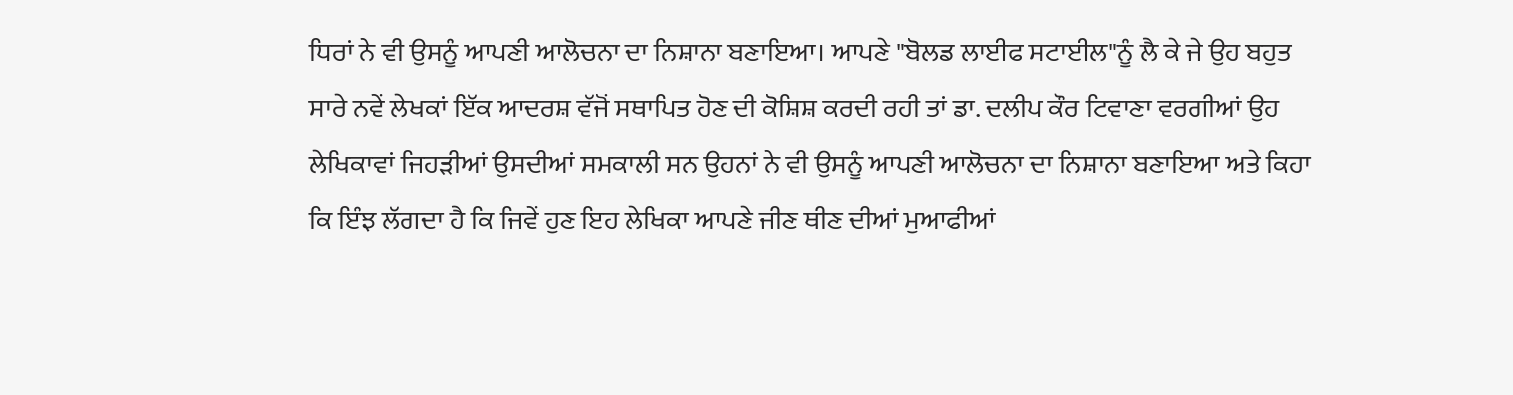ਧਿਰਾਂ ਨੇ ਵੀ ਉਸਨੂੰ ਆਪਣੀ ਆਲੋਚਨਾ ਦਾ ਨਿਸ਼ਾਨਾ ਬਣਾਇਆ। ਆਪਣੇ "ਬੋਲਡ ਲਾਈਫ ਸਟਾਈਲ"ਨੂੰ ਲੈ ਕੇ ਜੇ ਉਹ ਬਹੁਤ ਸਾਰੇ ਨਵੇਂ ਲੇਖਕਾਂ ਇੱਕ ਆਦਰਸ਼ ਵੱਜੋਂ ਸਥਾਪਿਤ ਹੋਣ ਦੀ ਕੋਸ਼ਿਸ਼ ਕਰਦੀ ਰਹੀ ਤਾਂ ਡਾ. ਦਲੀਪ ਕੌਰ ਟਿਵਾਣਾ ਵਰਗੀਆਂ ਉਹ ਲੇਖਿਕਾਵਾਂ ਜਿਹੜੀਆਂ ਉਸਦੀਆਂ ਸਮਕਾਲੀ ਸਨ ਉਹਨਾਂ ਨੇ ਵੀ ਉਸਨੂੰ ਆਪਣੀ ਆਲੋਚਨਾ ਦਾ ਨਿਸ਼ਾਨਾ ਬਣਾਇਆ ਅਤੇ ਕਿਹਾ ਕਿ ਇੰਝ ਲੱਗਦਾ ਹੈ ਕਿ ਜਿਵੇਂ ਹੁਣ ਇਹ ਲੇਖਿਕਾ ਆਪਣੇ ਜੀਣ ਥੀਣ ਦੀਆਂ ਮੁਆਫੀਆਂ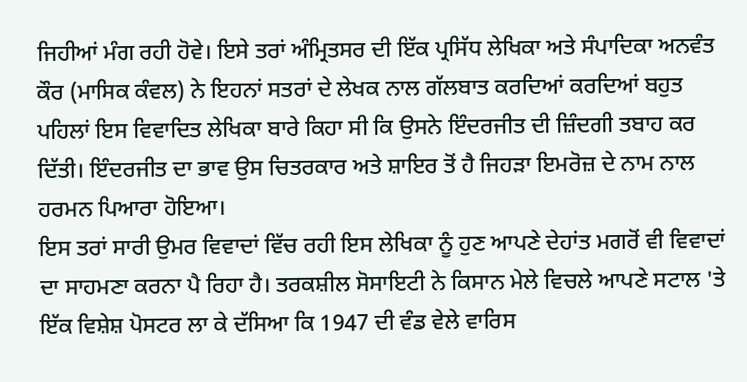ਜਿਹੀਆਂ ਮੰਗ ਰਹੀ ਹੋਵੇ। ਇਸੇ ਤਰਾਂ ਅੰਮ੍ਰਿਤਸਰ ਦੀ ਇੱਕ ਪ੍ਰਸਿੱਧ ਲੇਖਿਕਾ ਅਤੇ ਸੰਪਾਦਿਕਾ ਅਨਵੰਤ ਕੌਰ (ਮਾਸਿਕ ਕੰਵਲ) ਨੇ ਇਹਨਾਂ ਸਤਰਾਂ ਦੇ ਲੇਖਕ ਨਾਲ ਗੱਲਬਾਤ ਕਰਦਿਆਂ ਕਰਦਿਆਂ ਬਹੁਤ ਪਹਿਲਾਂ ਇਸ ਵਿਵਾਦਿਤ ਲੇਖਿਕਾ ਬਾਰੇ ਕਿਹਾ ਸੀ ਕਿ ਉਸਨੇ ਇੰਦਰਜੀਤ ਦੀ ਜ਼ਿੰਦਗੀ ਤਬਾਹ ਕਰ ਦਿੱਤੀ। ਇੰਦਰਜੀਤ ਦਾ ਭਾਵ ਉਸ ਚਿਤਰਕਾਰ ਅਤੇ ਸ਼ਾਇਰ ਤੋਂ ਹੈ ਜਿਹੜਾ ਇਮਰੋਜ਼ ਦੇ ਨਾਮ ਨਾਲ ਹਰਮਨ ਪਿਆਰਾ ਹੋਇਆ।
ਇਸ ਤਰਾਂ ਸਾਰੀ ਉਮਰ ਵਿਵਾਦਾਂ ਵਿੱਚ ਰਹੀ ਇਸ ਲੇਖਿਕਾ ਨੂੰ ਹੁਣ ਆਪਣੇ ਦੇਹਾਂਤ ਮਗਰੋਂ ਵੀ ਵਿਵਾਦਾਂ ਦਾ ਸਾਹਮਣਾ ਕਰਨਾ ਪੈ ਰਿਹਾ ਹੈ। ਤਰਕਸ਼ੀਲ ਸੋਸਾਇਟੀ ਨੇ ਕਿਸਾਨ ਮੇਲੇ ਵਿਚਲੇ ਆਪਣੇ ਸਟਾਲ 'ਤੇ ਇੱਕ ਵਿਸ਼ੇਸ਼ ਪੋਸਟਰ ਲਾ ਕੇ ਦੱਸਿਆ ਕਿ 1947 ਦੀ ਵੰਡ ਵੇਲੇ ਵਾਰਿਸ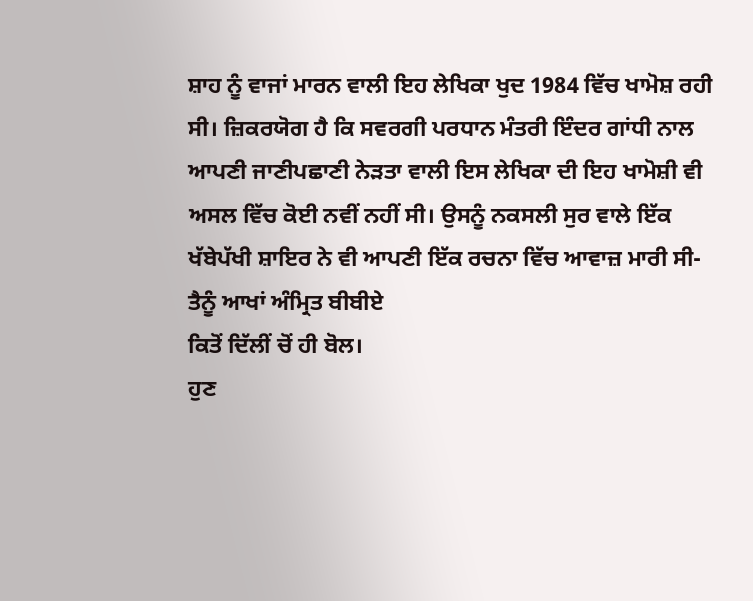ਸ਼ਾਹ ਨੂੰ ਵਾਜਾਂ ਮਾਰਨ ਵਾਲੀ ਇਹ ਲੇਖਿਕਾ ਖੁਦ 1984 ਵਿੱਚ ਖਾਮੋਸ਼ ਰਹੀ ਸੀ। ਜ਼ਿਕਰਯੋਗ ਹੈ ਕਿ ਸਵਰਗੀ ਪਰਧਾਨ ਮੰਤਰੀ ਇੰਦਰ ਗਾਂਧੀ ਨਾਲ ਆਪਣੀ ਜਾਣੀਪਛਾਣੀ ਨੇੜਤਾ ਵਾਲੀ ਇਸ ਲੇਖਿਕਾ ਦੀ ਇਹ ਖਾਮੋਸ਼ੀ ਵੀ ਅਸਲ ਵਿੱਚ ਕੋਈ ਨਵੀਂ ਨਹੀਂ ਸੀ। ਉਸਨੂੰ ਨਕਸਲੀ ਸੁਰ ਵਾਲੇ ਇੱਕ ਖੱਬੇਪੱਖੀ ਸ਼ਾਇਰ ਨੇ ਵੀ ਆਪਣੀ ਇੱਕ ਰਚਨਾ ਵਿੱਚ ਆਵਾਜ਼ ਮਾਰੀ ਸੀ-
ਤੈਨੂੰ ਆਖਾਂ ਅੰਮ੍ਰਿਤ ਬੀਬੀਏ
ਕਿਤੋਂ ਦਿੱਲੀਂ ਚੋਂ ਹੀ ਬੋਲ।
ਹੁਣ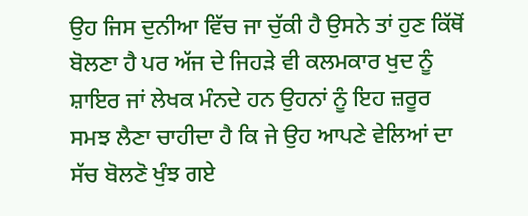ਉਹ ਜਿਸ ਦੁਨੀਆ ਵਿੱਚ ਜਾ ਚੁੱਕੀ ਹੈ ਉਸਨੇ ਤਾਂ ਹੁਣ ਕਿੱਥੋਂ ਬੋਲਣਾ ਹੈ ਪਰ ਅੱਜ ਦੇ ਜਿਹੜੇ ਵੀ ਕਲਮਕਾਰ ਖੁਦ ਨੂੰ ਸ਼ਾਇਰ ਜਾਂ ਲੇਖਕ ਮੰਨਦੇ ਹਨ ਉਹਨਾਂ ਨੂੰ ਇਹ ਜ਼ਰੂਰ ਸਮਝ ਲੈਣਾ ਚਾਹੀਦਾ ਹੈ ਕਿ ਜੇ ਉਹ ਆਪਣੇ ਵੇਲਿਆਂ ਦਾ ਸੱਚ ਬੋਲਣੋ ਖੁੰਝ ਗਏ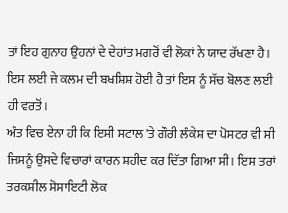ਤਾਂ ਇਹ ਗੁਨਾਹ ਉਹਨਾਂ ਦੇ ਦੇਹਾਂਤ ਮਗਰੋਂ ਵੀ ਲੋਕਾਂ ਨੇ ਯਾਦ ਰੱਖਣਾ ਹੈ। ਇਸ ਲਈ ਜੇ ਕਲਮ ਦੀ ਬਖਸ਼ਿਸ਼ ਹੋਈ ਹੈ ਤਾਂ ਇਸ ਨੂੰ ਸੱਚ ਬੋਲਣ ਲਈ ਹੀ ਵਰਤੋਂ।
ਅੰਤ ਵਿਚ ਏਨਾ ਹੀ ਕਿ ਇਸੀ ਸਟਾਲ 'ਤੇ ਗੌਰੀ ਲੰਕੇਸ਼ ਦਾ ਪੋਸਟਰ ਵੀ ਸੀ ਜਿਸਨੂੰ ਉਸਦੇ ਵਿਚਾਰਾਂ ਕਾਰਨ ਸ਼ਹੀਦ ਕਰ ਦਿੱਤਾ ਗਿਆ ਸੀ। ਇਸ ਤਰਾਂ ਤਰਕਸ਼ੀਲ ਸੋਸਾਇਟੀ ਲੋਕ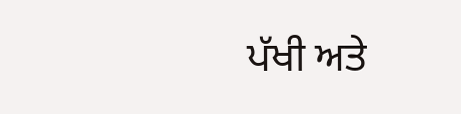ਪੱਖੀ ਅਤੇ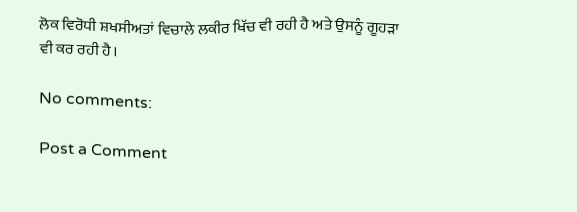ਲੋਕ ਵਿਰੋਧੀ ਸ਼ਖਸੀਅਤਾਂ ਵਿਚਾਲੇ ਲਕੀਰ ਖਿੱਚ ਵੀ ਰਹੀ ਹੈ ਅਤੇ ਉਸਨੂੰ ਗੂਹੜਾ ਵੀ ਕਰ ਰਹੀ ਹੈ।

No comments:

Post a Comment